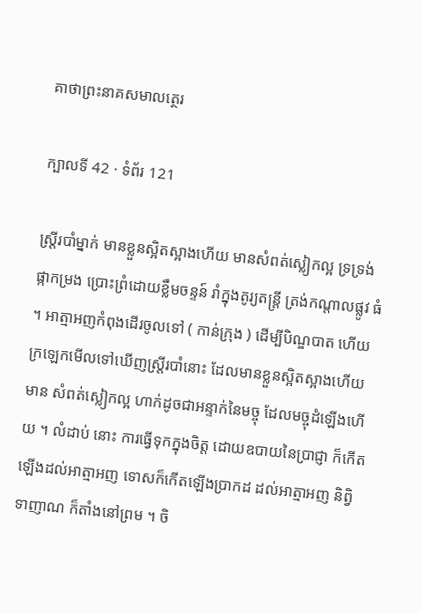គាថាព្រះនាគសមាលត្ថេរ

ក្បាលទី 42 · ទំព័រ 121

ស្ត្រីរបាំម្នាក់ មានខ្លួនស្អិតស្អាងហើយ មានសំពត់ស្លៀកល្អ ទ្រទ្រង់ផ្កាកម្រង ប្រោះព្រំដោយខ្លឹមចន្ទន៍ រាំក្នុងតូរ្យតន្រ្តី ត្រង់កណ្តាលផ្លូវ ធំ ។ អាត្មាអញកំពុងដើរចូលទៅ ( កាន់ក្រុង ) ដើម្បីបិណ្ឌបាត ហើយ ក្រឡេកមើលទៅឃើញស្ត្រីរបាំនោះ ដែលមានខ្លួនស្អិតស្អាងហើយ មាន សំពត់ស្លៀកល្អ ហាក់ដូចជាអន្ទាក់នៃមច្ចុ ដែលមច្ចុដំឡើងហើយ ។ លំដាប់ នោះ ការធ្វើទុកក្នុងចិត្ត ដោយឧបាយនៃប្រាជ្ញា ក៏កើតឡើងដល់អាត្មាអញ ទោសក៏កើតឡើងប្រាកដ ដល់អាត្មាអញ និព្វិទាញាណ ក៏តាំងនៅព្រម ។ ចិ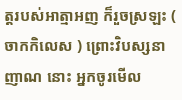ត្តរបស់អាត្មាអញ ក៏រួចស្រឡះ ( ចាកកិលេស ) ព្រោះវិបស្សនាញាណ នោះ អ្នកចូរមើល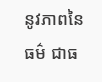នូវភាពនៃធម៌ ជាធ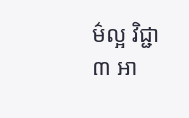ម៌ល្អ វិជ្ជា ៣ អា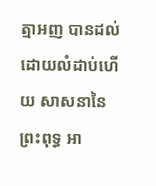ត្មាអញ បានដល់ ដោយលំដាប់ហើយ សាសនានៃព្រះពុទ្ធ អា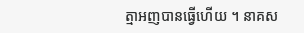ត្មាអញបានធ្វើហើយ ។ នាគស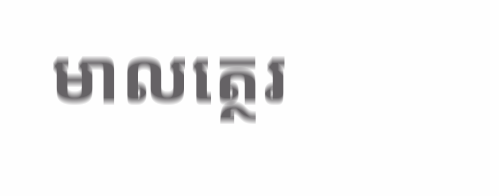មាលត្ថេរ